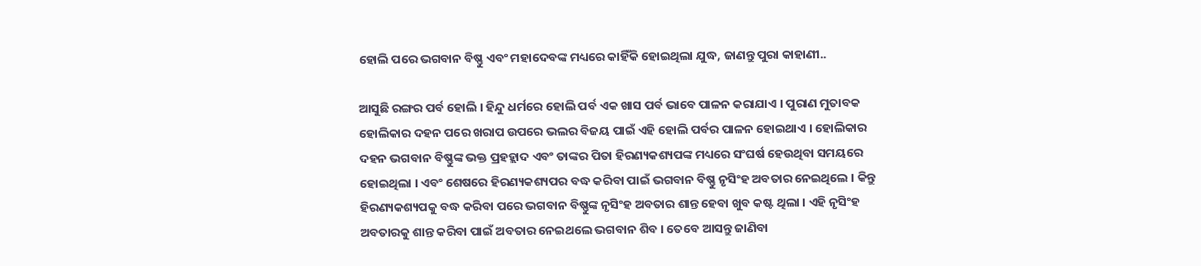ହୋଲି ପରେ ଭଗବାନ ବିଷ୍ଣୁ ଏବଂ ମହାଦେବଙ୍କ ମଧ୍ୟରେ କାହିଁକି ହୋଇଥିଲା ଯୁଦ୍ଧ, ଜାଣନ୍ତୁ ପୁରା କାହାଣୀ..

ଆସୁଛି ରଙ୍ଗର ପର୍ବ ହୋଲି । ହିନ୍ଦୁ ଧର୍ମରେ ହୋଲି ପର୍ବ ଏକ ଖାସ ପର୍ବ ଭାବେ ପାଳନ କରାଯାଏ । ପୁରାଣ ମୁତାବକ ହୋଲିକାର ଦହନ ପରେ ଖରାପ ଉପରେ ଭଲର ବିଜୟ ପାଇଁ ଏହି ହୋଲି ପର୍ବର ପାଳନ ହୋଇଥାଏ । ହୋଲିକାର ଦହନ ଭଗବାନ ବିଷ୍ଣୁଙ୍କ ଭକ୍ତ ପ୍ରହହ୍ଲାଦ ଏବଂ ତାଙ୍କର ପିତା ହିରଣ୍ୟକଶ୍ୟପଙ୍କ ମଧ୍ୟରେ ସଂଘର୍ଷ ହେଉଥିବା ସମୟରେ ହୋଇଥିଲା । ଏବଂ ଶେଷରେ ହିରଣ୍ୟକଶ୍ୟପର ବଦ୍ଧ କରିବା ପାଇଁ ଭଗବାନ ବିଷ୍ଣୁ ନୃସିଂହ ଅବତାର ନେଇଥିଲେ । କିନ୍ତୁ ହିରଣ୍ୟକଶ୍ୟପକୁ ବଦ୍ଧ କରିବା ପରେ ଭଗବାନ ବିଷ୍ଣୁଙ୍କ ନୃସିଂହ ଅବତାର ଶାନ୍ତ ହେବା ଖୁବ କଷ୍ଟ ଥିଲା । ଏହି ନୃସିଂହ ଅବତାରକୁ ଶାନ୍ତ କରିବା ପାଇଁ ଅବତାର ନେଇଥଲେ ଭଗବାନ ଶିବ । ତେବେ ଆସନ୍ତୁ ଜାଣିବା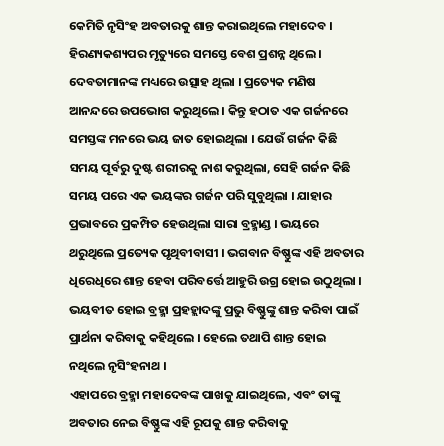କେମିତି ନୃସିଂହ ଅବତାରକୁ ଶାନ୍ତ କରାଇଥିଲେ ମହାଦେବ ।
ହିରଣ୍ୟକଶ୍ୟପର ମୃତ୍ୟୁରେ ସମସ୍ତେ ବେଶ ପ୍ରଶନ୍ନ ଥିଲେ । ଦେବତାମାନଙ୍କ ମଧ୍ୟରେ ଉତ୍ସାହ ଥିଲା । ପ୍ରତ୍ୟେକ ମଣିଷ ଆନନ୍ଦରେ ଉପଭୋଗ କରୁଥିଲେ । କିନ୍ତୁ ହଠାତ ଏକ ଗର୍ଜନରେ ସମସ୍ତଙ୍କ ମନରେ ଭୟ ଜାତ ହୋଇଥିଲା । ଯେଉଁ ଗର୍ଜନ କିଛି ସମୟ ପୂର୍ବରୁ ଦୁଷ୍ଟ ଶରୀରକୁ ନାଶ କରୁଥିଲା, ସେହି ଗର୍ଜନ କିଛି ସମୟ ପରେ ଏକ ଭୟଙ୍କର ଗର୍ଜନ ପରି ସୁବୁଥିଲା । ଯାହାର ପ୍ରଭାବରେ ପ୍ରକମ୍ପିତ ହେଉଥିଲା ସାରା ବ୍ରହ୍ମାଣ୍ଡ । ଭୟରେ ଥରୁଥିଲେ ପ୍ରତ୍ୟେକ ପୃଥିବୀବାସୀ । ଭଗବାନ ବିଷ୍ଣୁଙ୍କ ଏହି ଅବତାର ଧିରେଧିରେ ଶାନ୍ତ ହେବା ପରିବର୍ତ୍ତେ ଆହୁରି ଉଗ୍ର ହୋଇ ଉଠୁଥିଲା । ଭୟବୀତ ହୋଇ ବ୍ରହ୍ମା ପ୍ରହହ୍ଲାଦଙ୍କୁ ପ୍ରଭୁ ବିଷ୍ଣୁଙ୍କୁ ଶାନ୍ତ କରିବା ପାଇଁ ପ୍ରାର୍ଥନା କରିବାକୁ କହିଥିଲେ । ହେଲେ ତଥାପି ଶାନ୍ତ ହୋଇ ନଥିଲେ ନୃସିଂହନାଥ ।
ଏହାପରେ ବ୍ରହ୍ମା ମହାଦେବଙ୍କ ପାଖକୁ ଯାଇଥିଲେ, ଏବଂ ତାଙ୍କୁ ଅବତାର ନେଇ ବିଷ୍ଣୁଙ୍କ ଏହି ରୂପକୁ ଶାନ୍ତ କରିବାକୁ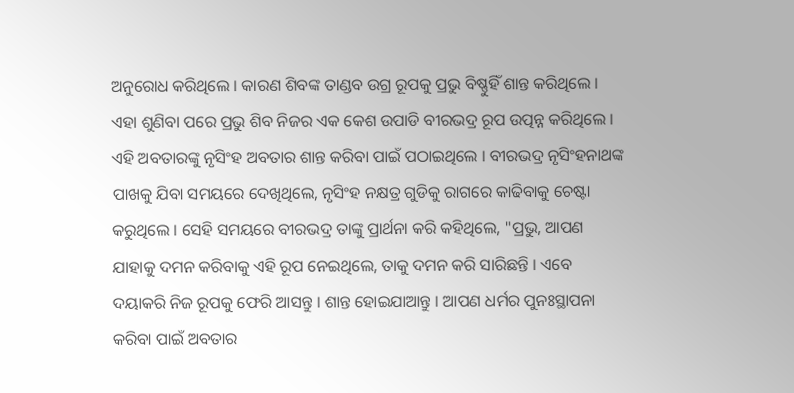ଅନୁରୋଧ କରିଥିଲେ । କାରଣ ଶିବଙ୍କ ତାଣ୍ଡବ ଉଗ୍ର ରୂପକୁ ପ୍ରଭୁ ବିଷ୍ଣୁହିଁ ଶାନ୍ତ କରିଥିଲେ । ଏହା ଶୁଣିବା ପରେ ପ୍ରଭୁ ଶିବ ନିଜର ଏକ କେଶ ଉପାଡି ବୀରଭଦ୍ର ରୂପ ଉତ୍ପନ୍ନ କରିଥିଲେ । ଏହି ଅବତାରଙ୍କୁ ନୃସିଂହ ଅବତାର ଶାନ୍ତ କରିବା ପାଇଁ ପଠାଇଥିଲେ । ବୀରଭଦ୍ର ନୃସିଂହନାଥଙ୍କ ପାଖକୁ ଯିବା ସମୟରେ ଦେଖିଥିଲେ, ନୃସିଂହ ନକ୍ଷତ୍ର ଗୁଡିକୁ ରାଗରେ କାଢିବାକୁ ଚେଷ୍ଟା କରୁଥିଲେ । ସେହି ସମୟରେ ବୀରଭଦ୍ର ତାଙ୍କୁ ପ୍ରାର୍ଥନା କରି କହିଥିଲେ, "ପ୍ରଭୁ, ଆପଣ ଯାହାକୁ ଦମନ କରିବାକୁ ଏହି ରୂପ ନେଇଥିଲେ, ତାକୁ ଦମନ କରି ସାରିଛନ୍ତି । ଏବେ ଦୟାକରି ନିଜ ରୂପକୁ ଫେରି ଆସନ୍ତୁ । ଶାନ୍ତ ହୋଇଯାଆନ୍ତୁ । ଆପଣ ଧର୍ମର ପୁନଃସ୍ଥାପନା କରିବା ପାଇଁ ଅବତାର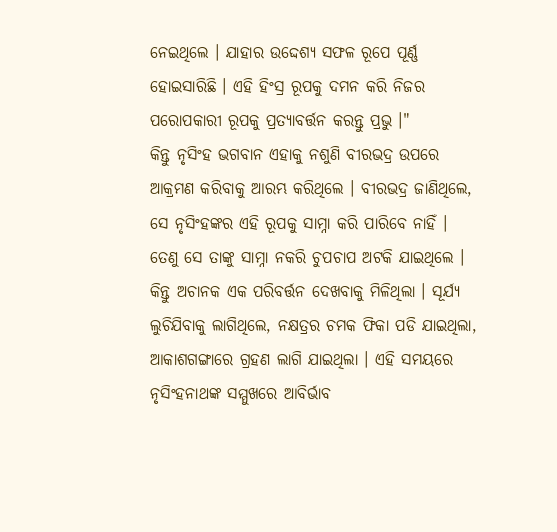ନେଇଥିଲେ । ଯାହାର ଉଦ୍ଦେଶ୍ୟ ସଫଳ ରୂପେ ପୂର୍ଣ୍ଣ ହୋଇସାରିଛି । ଏହି ହିଂସ୍ର ରୂପକୁ ଦମନ କରି ନିଜର ପରୋପକାରୀ ରୂପକୁ ପ୍ରତ୍ୟାବର୍ତ୍ତନ କରନ୍ତୁ ପ୍ରଭୁ ।"
କିନ୍ତୁ ନୃସିଂହ ଭଗବାନ ଏହାକୁ ନଶୁଣି ବୀରଭଦ୍ର ଉପରେ ଆକ୍ରମଣ କରିବାକୁ ଆରମ୍ଭ କରିଥିଲେ । ବୀରଭଦ୍ର ଜାଣିଥିଲେ, ସେ ନୃସିଂହଙ୍କର ଏହି ରୂପକୁ ସାମ୍ନା କରି ପାରିବେ ନାହିଁ । ତେଣୁ ସେ ତାଙ୍କୁ ସାମ୍ନା ନକରି ଚୁପଚାପ ଅଟକି ଯାଇଥିଲେ । କିନ୍ତୁ ଅଚାନକ ଏକ ପରିବର୍ତ୍ତନ ଦେଖବାକୁ ମିଳିଥିଲା । ସୂର୍ଯ୍ୟ ଲୁଚିଯିବାକୁ ଲାଗିଥିଲେ, ନକ୍ଷତ୍ରର ଚମକ ଫିକା ପଡି ଯାଇଥିଲା, ଆକାଶଗଙ୍ଗାରେ ଗ୍ରହଣ ଲାଗି ଯାଇଥିଲା । ଏହି ସମୟରେ ନୃସିଂହନାଥଙ୍କ ସମ୍ମୁଖରେ ଆବିର୍ଭାବ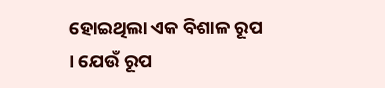ହୋଇଥିଲା ଏକ ବିଶାଳ ରୂପ । ଯେଉଁ ରୂପ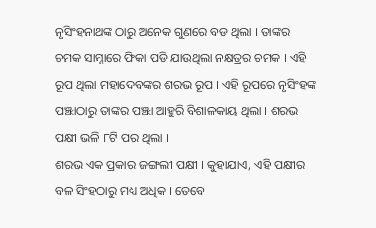ନୃସିଂହନାଥଙ୍କ ଠାରୁ ଅନେକ ଗୁଣରେ ବଡ ଥିଲା । ତାଙ୍କର ଚମକ ସାମ୍ନାରେ ଫିକା ପଡି ଯାଉଥିଲା ନକ୍ଷତ୍ରର ଚମକ । ଏହି ରୂପ ଥିଲା ମହାଦେବଙ୍କର ଶରଭ ରୂପ । ଏହି ରୂପରେ ନୃସିଂହଙ୍କ ପଞ୍ଝାଠାରୁ ତାଙ୍କର ପଞ୍ଝା ଆହୁରି ବିଶାଳକାୟ ଥିଲା । ଶରଭ ପକ୍ଷୀ ଭଳି ୮ଟି ପର ଥିଲା ।
ଶରଭ ଏକ ପ୍ରକାର ଜଙ୍ଗଲୀ ପକ୍ଷୀ । କୁହାଯାଏ, ଏହି ପକ୍ଷୀର ବଳ ସିଂହଠାରୁ ମଧ୍ୟ ଅଧିକ । ତେବେ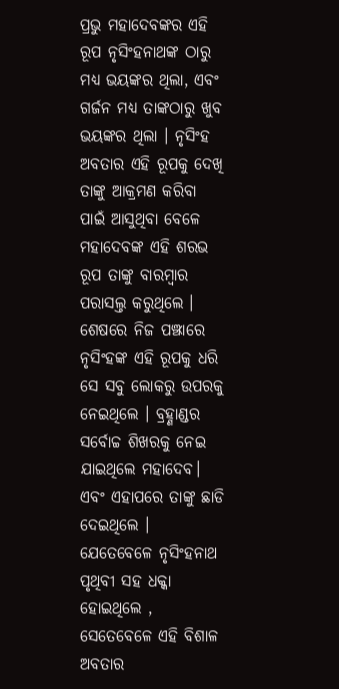ପ୍ରଭୁ ମହାଦେବଙ୍କର ଏହି ରୂପ ନୃସିଂହନାଥଙ୍କ ଠାରୁ ମଧ୍ୟ ଭୟଙ୍କର ଥିଲା, ଏବଂ ଗର୍ଜନ ମଧ୍ୟ ତାଙ୍କଠାରୁ ଖୁବ ଭୟଙ୍କର ଥିଲା । ନୃସିଂହ ଅବତାର ଏହି ରୂପକୁ ଦେଖି ତାଙ୍କୁ ଆକ୍ରମଣ କରିବା ପାଇଁ ଆସୁଥିବା ବେଳେ ମହାଦେବଙ୍କ ଏହି ଶରଭ ରୂପ ତାଙ୍କୁ ବାରମ୍ବାର ପରାସଲ୍ତ କରୁଥିଲେ । ଶେଷରେ ନିଜ ପଞ୍ଝାରେ ନୃସିଂହଙ୍କ ଏହି ରୂପକୁ ଧରି ସେ ସବୁ ଲୋକରୁ ଉପରକୁ ନେଇଥିଲେ । ବ୍ରହ୍ଣାଣ୍ଡର ସର୍ବୋଚ୍ଚ ଶିଖରକୁ ନେଇ ଯାଇଥିଲେ ମହାଦେବ। ଏବଂ ଏହାପରେ ତାଙ୍କୁ ଛାଡି ଦେଇଥିଲେ । ଯେତେବେଳେ ନୃସିଂହନାଥ ପୃଥିବୀ ସହ ଧକ୍କା ହୋଇଥିଲେ , ସେତେବେଳେ ଏହି ବିଶାଳ ଅବତାର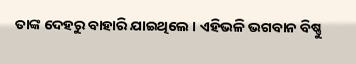ତାଙ୍କ ଦେହରୁ ବାହାରି ଯାଇଥିଲେ । ଏହିଭଳି ଭଗବାନ ବିଷ୍ଣୁ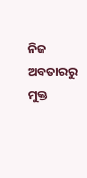ନିଜ ଅବତାରରୁ ମୁକ୍ତ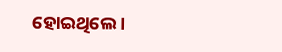ହୋଇଥିଲେ ।